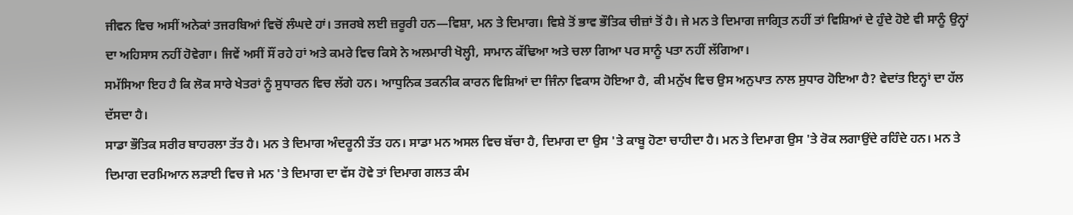ਜੀਵਨ ਵਿਚ ਅਸੀਂ ਅਨੇਕਾਂ ਤਜਰਬਿਆਂ ਵਿਚੋਂ ਲੰਘਦੇ ਹਾਂ। ਤਜਰਬੇ ਲਈ ਜ਼ਰੂਰੀ ਹਨ—ਵਿਸ਼ਾ, ਮਨ ਤੇ ਦਿਮਾਗ। ਵਿਸ਼ੇ ਤੋਂ ਭਾਵ ਭੌਤਿਕ ਚੀਜ਼ਾਂ ਤੋਂ ਹੈ। ਜੇ ਮਨ ਤੇ ਦਿਮਾਗ ਜਾਗ੍ਰਿਤ ਨਹੀਂ ਤਾਂ ਵਿਸ਼ਿਆਂ ਦੇ ਹੁੰਦੇ ਹੋਏ ਵੀ ਸਾਨੂੰ ਉਨ੍ਹਾਂ ਦਾ ਅਹਿਸਾਸ ਨਹੀਂ ਹੋਵੇਗਾ। ਜਿਵੇਂ ਅਸੀਂ ਸੌਂ ਰਹੇ ਹਾਂ ਅਤੇ ਕਮਰੇ ਵਿਚ ਕਿਸੇ ਨੇ ਅਲਮਾਰੀ ਖੋਲ੍ਹੀ, ਸਾਮਾਨ ਕੱਢਿਆ ਅਤੇ ਚਲਾ ਗਿਆ ਪਰ ਸਾਨੂੰ ਪਤਾ ਨਹੀਂ ਲੱਗਿਆ।
ਸਮੱਸਿਆ ਇਹ ਹੈ ਕਿ ਲੋਕ ਸਾਰੇ ਖੇਤਰਾਂ ਨੂੰ ਸੁਧਾਰਨ ਵਿਚ ਲੱਗੇ ਹਨ। ਆਧੁਨਿਕ ਤਕਨੀਕ ਕਾਰਨ ਵਿਸ਼ਿਆਂ ਦਾ ਜਿੰਨਾ ਵਿਕਾਸ ਹੋਇਆ ਹੈ, ਕੀ ਮਨੁੱਖ ਵਿਚ ਉਸ ਅਨੁਪਾਤ ਨਾਲ ਸੁਧਾਰ ਹੋਇਆ ਹੈ? ਵੇਦਾਂਤ ਇਨ੍ਹਾਂ ਦਾ ਹੱਲ ਦੱਸਦਾ ਹੈ।
ਸਾਡਾ ਭੌਤਿਕ ਸਰੀਰ ਬਾਹਰਲਾ ਤੱਤ ਹੈ। ਮਨ ਤੇ ਦਿਮਾਗ ਅੰਦਰੂਨੀ ਤੱਤ ਹਨ। ਸਾਡਾ ਮਨ ਅਸਲ ਵਿਚ ਬੱਚਾ ਹੈ, ਦਿਮਾਗ ਦਾ ਉਸ 'ਤੇ ਕਾਬੂ ਹੋਣਾ ਚਾਹੀਦਾ ਹੈ। ਮਨ ਤੇ ਦਿਮਾਗ ਉਸ 'ਤੇ ਰੋਕ ਲਗਾਉਂਦੇ ਰਹਿੰਦੇ ਹਨ। ਮਨ ਤੇ ਦਿਮਾਗ ਦਰਮਿਆਨ ਲੜਾਈ ਵਿਚ ਜੇ ਮਨ 'ਤੇ ਦਿਮਾਗ ਦਾ ਵੱਸ ਹੋਵੇ ਤਾਂ ਦਿਮਾਗ ਗਲਤ ਕੰਮ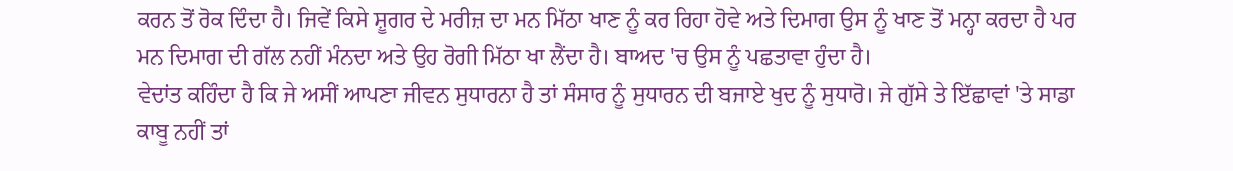ਕਰਨ ਤੋਂ ਰੋਕ ਦਿੰਦਾ ਹੈ। ਜਿਵੇਂ ਕਿਸੇ ਸ਼ੂਗਰ ਦੇ ਮਰੀਜ਼ ਦਾ ਮਨ ਮਿੱਠਾ ਖਾਣ ਨੂੰ ਕਰ ਰਿਹਾ ਹੋਵੇ ਅਤੇ ਦਿਮਾਗ ਉਸ ਨੂੰ ਖਾਣ ਤੋਂ ਮਨ੍ਹਾ ਕਰਦਾ ਹੈ ਪਰ ਮਨ ਦਿਮਾਗ ਦੀ ਗੱਲ ਨਹੀਂ ਮੰਨਦਾ ਅਤੇ ਉਹ ਰੋਗੀ ਮਿੱਠਾ ਖਾ ਲੈਂਦਾ ਹੈ। ਬਾਅਦ 'ਚ ਉਸ ਨੂੰ ਪਛਤਾਵਾ ਹੁੰਦਾ ਹੈ।
ਵੇਦਾਂਤ ਕਹਿੰਦਾ ਹੈ ਕਿ ਜੇ ਅਸੀਂ ਆਪਣਾ ਜੀਵਨ ਸੁਧਾਰਨਾ ਹੈ ਤਾਂ ਸੰਸਾਰ ਨੂੰ ਸੁਧਾਰਨ ਦੀ ਬਜਾਏ ਖੁਦ ਨੂੰ ਸੁਧਾਰੋ। ਜੇ ਗੁੱਸੇ ਤੇ ਇੱਛਾਵਾਂ 'ਤੇ ਸਾਡਾ ਕਾਬੂ ਨਹੀਂ ਤਾਂ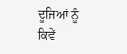ਦੂਜਿਆਂ ਨੂੰ ਕਿਵੇਂ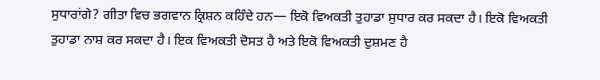ਸੁਧਾਰਾਂਗੇ? ਗੀਤਾ ਵਿਚ ਭਗਵਾਨ ਕ੍ਰਿਸ਼ਨ ਕਹਿੰਦੇ ਹਨ— ਇਕੋ ਵਿਅਕਤੀ ਤੁਹਾਡਾ ਸੁਧਾਰ ਕਰ ਸਕਦਾ ਹੈ। ਇਕੋ ਵਿਅਕਤੀ ਤੁਹਾਡਾ ਨਾਸ਼ ਕਰ ਸਕਦਾ ਹੈ। ਇਕ ਵਿਅਕਤੀ ਦੋਸਤ ਹੈ ਅਤੇ ਇਕੋ ਵਿਅਕਤੀ ਦੁਸ਼ਮਣ ਹੈ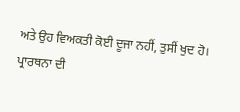ਅਤੇ ਉਹ ਵਿਅਕਤੀ ਕੋਈ ਦੂਜਾ ਨਹੀਂ, ਤੁਸੀਂ ਖੁਦ ਹੋ।
ਪ੍ਰਾਰਥਨਾ ਦੀ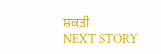ਸ਼ਕਤੀ
NEXT STORY